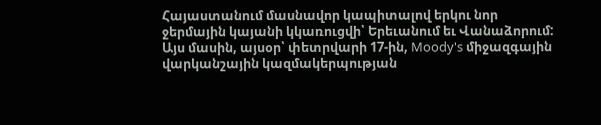Հայաստանում մասնավոր կապիտալով երկու նոր ջերմային կայանի կկառուցվի՝ Երեւանում եւ Վանաձորում: Այս մասին, այսօր՝ փետրվարի 17-ին, Moody's միջազգային վարկանշային կազմակերպության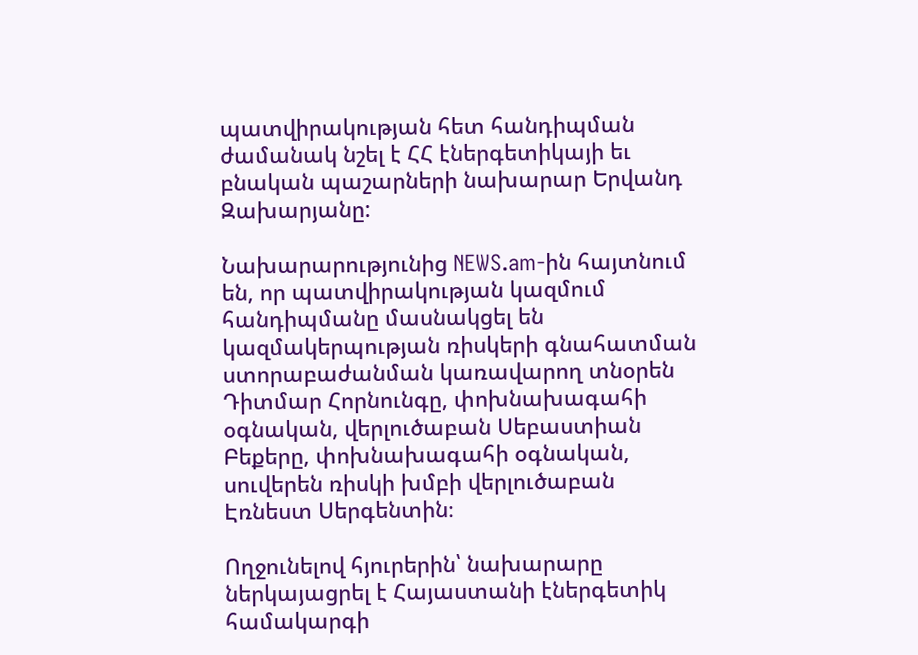պատվիրակության հետ հանդիպման ժամանակ նշել է ՀՀ էներգետիկայի եւ բնական պաշարների նախարար Երվանդ Զախարյանը:

Նախարարությունից NEWS.am-ին հայտնում են, որ պատվիրակության կազմում հանդիպմանը մասնակցել են կազմակերպության ռիսկերի գնահատման ստորաբաժանման կառավարող տնօրեն Դիտմար Հորնունգը, փոխնախագահի օգնական, վերլուծաբան Սեբաստիան Բեքերը, փոխնախագահի օգնական, սուվերեն ռիսկի խմբի վերլուծաբան  Էռնեստ Սերգենտին։

Ողջունելով հյուրերին՝ նախարարը ներկայացրել է Հայաստանի էներգետիկ համակարգի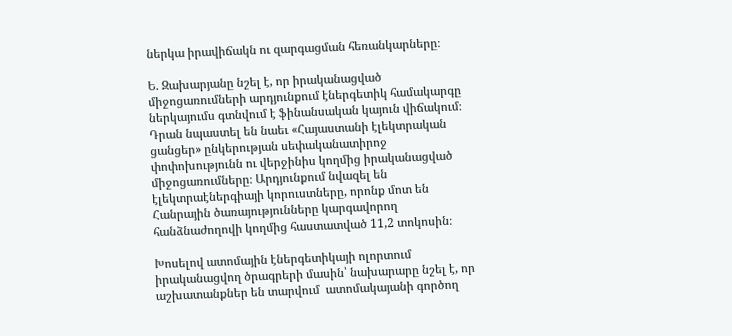ներկա իրավիճակն ու զարգացման հեռանկարները։

Ե. Զախարյանը նշել է, որ իրականացված միջոցառումների արդյունքում էներգետիկ համակարգը ներկայումս գտնվում է ֆինանսական կայուն վիճակում։ Դրան նպաստել են նաեւ «Հայաստանի էլեկտրական ցանցեր» ընկերության սեփականատիրոջ փոփոխությունն ու վերջինիս կողմից իրականացված միջոցառումները։ Արդյունքում նվազել են էլեկտրաէներգիայի կորուստները, որոնք մոտ են Հանրային ծառայությունները կարգավորող հանձնաժողովի կողմից հաստատված 11,2 տոկոսին։

Խոսելով ատոմային էներգետիկայի ոլորտում իրականացվող ծրագրերի մասին՝ նախարարը նշել է, որ աշխատանքներ են տարվում  ատոմակայանի գործող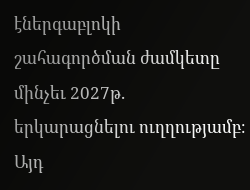էներգաբլոկի շահագործման ժամկետը մինչեւ 2027թ. երկարացնելու ուղղությամբ։ Այդ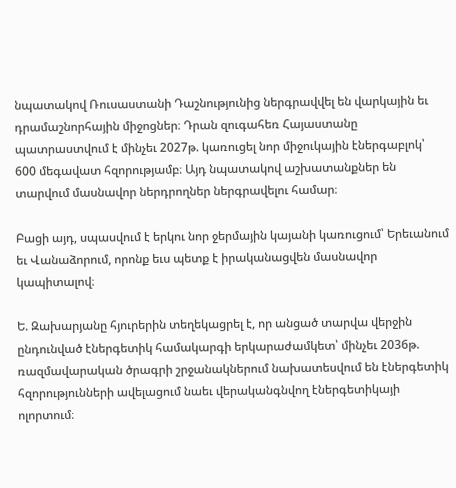նպատակով Ռուսաստանի Դաշնությունից ներգրավվել են վարկային եւ դրամաշնորհային միջոցներ։ Դրան զուգահեռ Հայաստանը պատրաստվում է մինչեւ 2027թ. կառուցել նոր միջուկային էներգաբլոկ՝ 600 մեգավատ հզորությամբ։ Այդ նպատակով աշխատանքներ են տարվում մասնավոր ներդրողներ ներգրավելու համար։

Բացի այդ, սպասվում է երկու նոր ջերմային կայանի կառուցում՝ Երեւանում եւ Վանաձորում, որոնք եւս պետք է իրականացվեն մասնավոր կապիտալով։

Ե. Զախարյանը հյուրերին տեղեկացրել է, որ անցած տարվա վերջին ընդունված էներգետիկ համակարգի երկարաժամկետ՝ մինչեւ 2036թ. ռազմավարական ծրագրի շրջանակներում նախատեսվում են էներգետիկ հզորությունների ավելացում նաեւ վերականգնվող էներգետիկայի ոլորտում։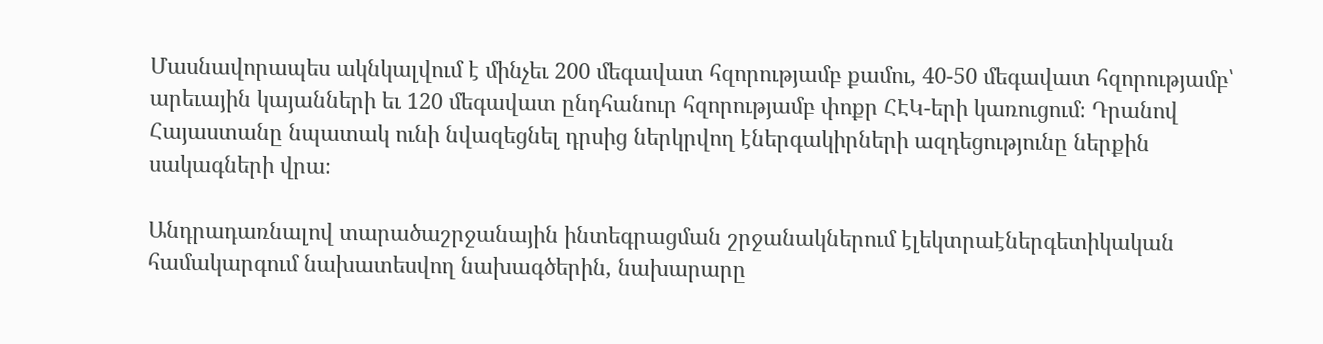Մասնավորապես ակնկալվում է մինչեւ 200 մեգավատ հզորությամբ քամու, 40-50 մեգավատ հզորությամբ՝ արեւային կայանների եւ 120 մեգավատ ընդհանուր հզորությամբ փոքր ՀԷԿ-երի կառուցում։ Դրանով Հայաստանը նպատակ ունի նվազեցնել դրսից ներկրվող էներգակիրների ազդեցությունը ներքին սակագների վրա։

Անդրադառնալով տարածաշրջանային ինտեգրացման շրջանակներում էլեկտրաէներգետիկական համակարգում նախատեսվող նախագծերին, նախարարը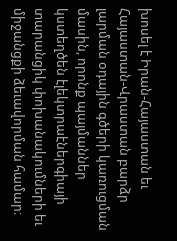խոսել է Իրան-Հայաստան եւ Հայաստան-Վրաստան բարձր լարման օդային գծերի կառուցման մասին, որոնք պայմաններ կստեղծեն էլեկտրաէներգիայի տարանցիկ փոխանակումների եւ միջանցքի ձեւավորման համար։